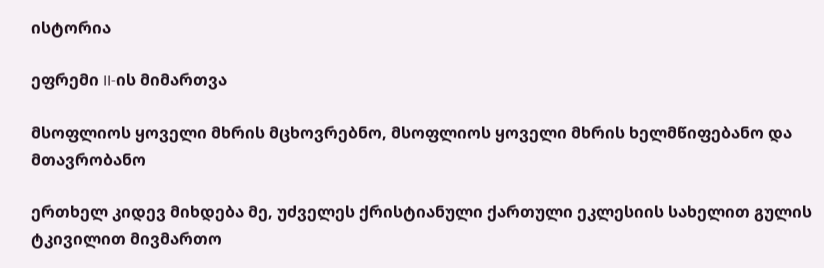ისტორია

ეფრემი II-ის მიმართვა

მსოფლიოს ყოველი მხრის მცხოვრებნო, მსოფლიოს ყოველი მხრის ხელმწიფებანო და მთავრობანო

ერთხელ კიდევ მიხდება მე, უძველეს ქრისტიანული ქართული ეკლესიის სახელით გულის ტკივილით მივმართო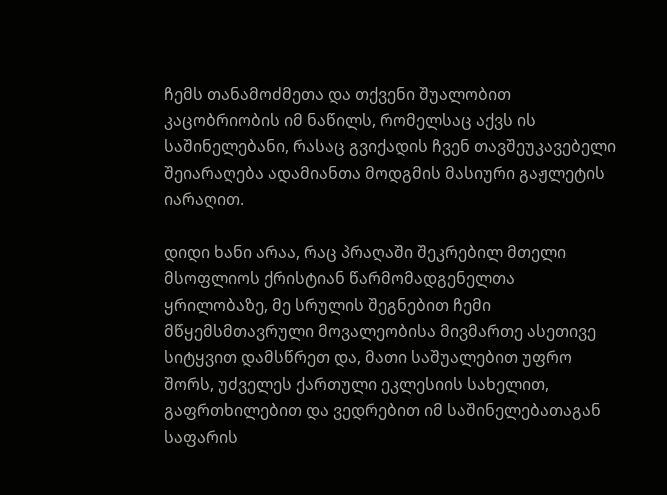ჩემს თანამოძმეთა და თქვენი შუალობით კაცობრიობის იმ ნაწილს, რომელსაც აქვს ის საშინელებანი, რასაც გვიქადის ჩვენ თავშეუკავებელი შეიარაღება ადამიანთა მოდგმის მასიური გაჟლეტის იარაღით.

დიდი ხანი არაა, რაც პრაღაში შეკრებილ მთელი მსოფლიოს ქრისტიან წარმომადგენელთა ყრილობაზე, მე სრულის შეგნებით ჩემი მწყემსმთავრული მოვალეობისა მივმართე ასეთივე სიტყვით დამსწრეთ და, მათი საშუალებით უფრო შორს, უძველეს ქართული ეკლესიის სახელით, გაფრთხილებით და ვედრებით იმ საშინელებათაგან საფარის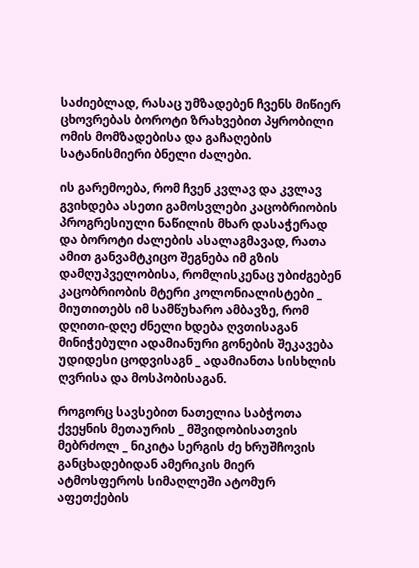საძიებლად, რასაც უმზადებენ ჩვენს მიწიერ ცხოვრებას ბოროტი ზრახვებით პყრობილი ომის მომზადებისა და გაჩაღების სატანისმიერი ბნელი ძალები.

ის გარემოება, რომ ჩვენ კვლავ და კვლავ გვიხდება ასეთი გამოსვლები კაცობრიობის პროგრესიული ნაწილის მხარ დასაჭერად და ბოროტი ძალების ასალაგმავად, რათა ამით განვამტკიცო შეგნება იმ გზის დამღუპველობისა, რომლისკენაც უბიძგებენ კაცობრიობის მტერი კოლონიალისტები _ მიუთითებს იმ სამწუხარო ამბავზე, რომ დღითი-დღე ძნელი ხდება ღვთისაგან მინიჭებული ადამიანური გონების შეკავება უდიდესი ცოდვისაგნ _ ადამიანთა სისხლის ღვრისა და მოსპობისაგან.

როგორც სავსებით ნათელია საბჭოთა ქვეყნის მეთაურის _ მშვიდობისათვის მებრძოლ _ ნიკიტა სერგის ძე ხრუშჩოვის განცხადებიდან ამერიკის მიერ ატმოსფეროს სიმაღლეში ატომურ აფეთქების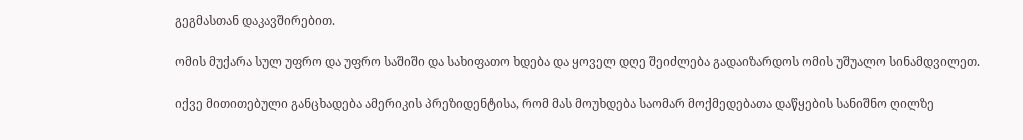გეგმასთან დაკავშირებით.

ომის მუქარა სულ უფრო და უფრო საშიში და სახიფათო ხდება და ყოველ დღე შეიძლება გადაიზარდოს ომის უშუალო სინამდვილეთ.

იქვე მითითებული განცხადება ამერიკის პრეზიდენტისა, რომ მას მოუხდება საომარ მოქმედებათა დაწყების სანიშნო ღილზე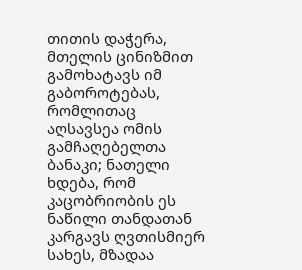თითის დაჭერა, მთელის ცინიზმით გამოხატავს იმ გაბოროტებას, რომლითაც აღსავსეა ომის გამჩაღებელთა ბანაკი; ნათელი ხდება, რომ კაცობრიობის ეს ნაწილი თანდათან კარგავს ღვთისმიერ სახეს, მზადაა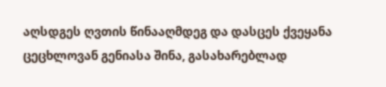აღსდგეს ღვთის წინააღმდეგ და დასცეს ქვეყანა ცეცხლოვან გენიასა შინა, გასახარებლად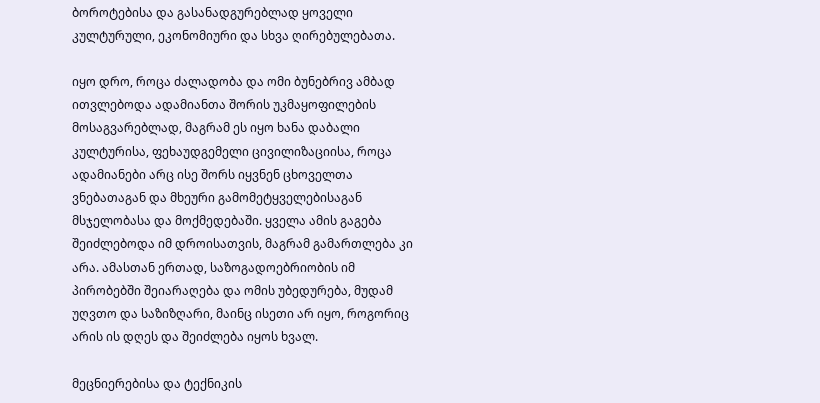ბოროტებისა და გასანადგურებლად ყოველი კულტურული, ეკონომიური და სხვა ღირებულებათა.

იყო დრო, როცა ძალადობა და ომი ბუნებრივ ამბად ითვლებოდა ადამიანთა შორის უკმაყოფილების მოსაგვარებლად, მაგრამ ეს იყო ხანა დაბალი კულტურისა, ფეხაუდგემელი ცივილიზაციისა, როცა ადამიანები არც ისე შორს იყვნენ ცხოველთა ვნებათაგან და მხეური გამომეტყველებისაგან მსჯელობასა და მოქმედებაში. ყველა ამის გაგება შეიძლებოდა იმ დროისათვის, მაგრამ გამართლება კი არა. ამასთან ერთად, საზოგადოებრიობის იმ პირობებში შეიარაღება და ომის უბედურება, მუდამ უღვთო და საზიზღარი, მაინც ისეთი არ იყო, როგორიც არის ის დღეს და შეიძლება იყოს ხვალ.

მეცნიერებისა და ტექნიკის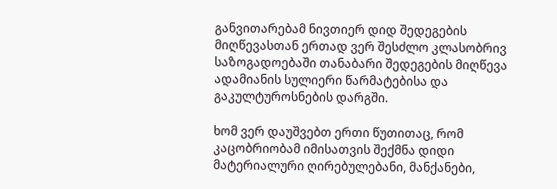განვითარებამ ნივთიერ დიდ შედეგების მიღწევასთან ერთად ვერ შესძლო კლასობრივ საზოგადოებაში თანაბარი შედეგების მიღწევა ადამიანის სულიერი წარმატებისა და გაკულტუროსნების დარგში.

ხომ ვერ დაუშვებთ ერთი წუთითაც, რომ კაცობრიობამ იმისათვის შექმნა დიდი მატერიალური ღირებულებანი, მანქანები,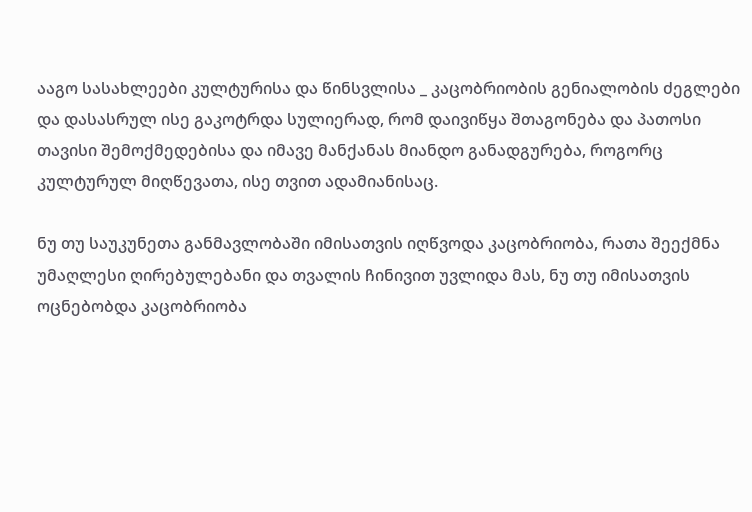ააგო სასახლეები კულტურისა და წინსვლისა _ კაცობრიობის გენიალობის ძეგლები და დასასრულ ისე გაკოტრდა სულიერად, რომ დაივიწყა შთაგონება და პათოსი თავისი შემოქმედებისა და იმავე მანქანას მიანდო განადგურება, როგორც კულტურულ მიღწევათა, ისე თვით ადამიანისაც.

ნუ თუ საუკუნეთა განმავლობაში იმისათვის იღწვოდა კაცობრიობა, რათა შეექმნა უმაღლესი ღირებულებანი და თვალის ჩინივით უვლიდა მას, ნუ თუ იმისათვის ოცნებობდა კაცობრიობა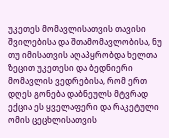უკეთეს მომავლისათვის თავისი შვილებისა და შთამომავლობისა, ნუ თუ იმისათვის აღაპყრობდა ხელთა ზეცით უკეთესი და ბედნიერი მომავლის ვედრებისა, რომ ერთ დღეს გონება დაბნეულს მტვრად ექცია ეს ყველაფერი და რაკეტული ომის ცეცხლისათვის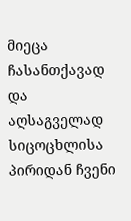მიეცა ჩასანთქავად და აღსაგველად სიცოცხლისა პირიდან ჩვენი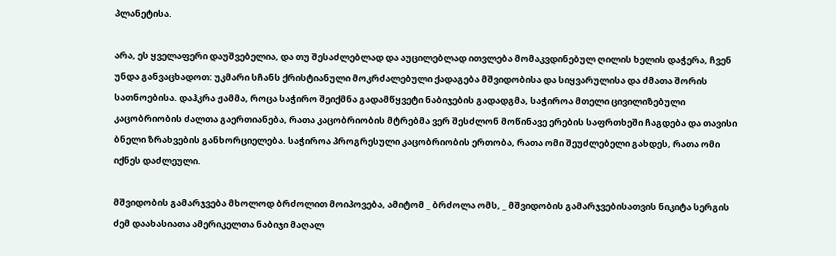პლანეტისა.

არა, ეს ყველაფერი დაუშვებელია, და თუ შესაძლებლად და აუცილებლად ითვლება მომაკვდინებულ ღილის ხელის დაჭერა, ჩვენ უნდა განვაცხადოთ: უკმარი სჩანს ქრისტიანული მოკრძალებული ქადაგება მშვიდობისა და სიყვარულისა და ძმათა შორის სათნოებისა. დაჰკრა ჟამმა, როცა საჭირო შეიქმნა გადამწყვეტი ნაბიჯების გადადგმა, საჭიროა მთელი ცივილიზებული კაცობრიობის ძალთა გაერთიანება, რათა კაცობრიობის მტრებმა ვერ შესძლონ მოწინავე ერების საფრთხეში ჩაგდება და თავისი ბნელი ზრახვების განხორციელება. საჭიროა პროგრესული კაცობრიობის ერთობა, რათა ომი შეუძლებელი გახდეს, რათა ომი იქნეს დაძლეული.

მშვიდობის გამარჯვება მხოლოდ ბრძოლით მოიპოვება, ამიტომ _ ბრძოლა ომს, _ მშვიდობის გამარჯვებისათვის ნიკიტა სერგის ძემ დაახასიათა ამერიკელთა ნაბიჯი მაღალ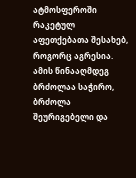ატმოსფეროში რაკეტულ აფეთქებათა შესახებ, როგორც აგრესია. ამის წინააღმდეგ ბრძოლაა საჭირო, ბრძოლა შეურიგებელი და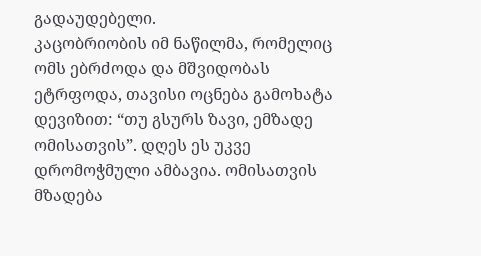გადაუდებელი.
კაცობრიობის იმ ნაწილმა, რომელიც ომს ებრძოდა და მშვიდობას ეტრფოდა, თავისი ოცნება გამოხატა დევიზით: “თუ გსურს ზავი, ემზადე ომისათვის”. დღეს ეს უკვე დრომოჭმული ამბავია. ომისათვის მზადება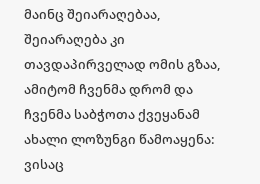მაინც შეიარაღებაა, შეიარაღება კი თავდაპირველად ომის გზაა, ამიტომ ჩვენმა დრომ და ჩვენმა საბჭოთა ქვეყანამ ახალი ლოზუნგი წამოაყენა: ვისაც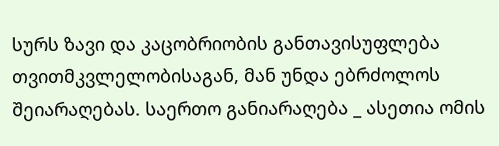სურს ზავი და კაცობრიობის განთავისუფლება თვითმკვლელობისაგან, მან უნდა ებრძოლოს შეიარაღებას. საერთო განიარაღება _ ასეთია ომის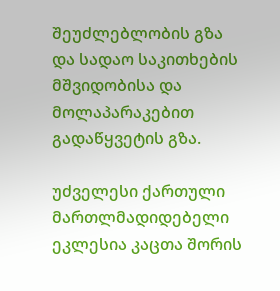შეუძლებლობის გზა და სადაო საკითხების მშვიდობისა და მოლაპარაკებით გადაწყვეტის გზა.

უძველესი ქართული მართლმადიდებელი ეკლესია კაცთა შორის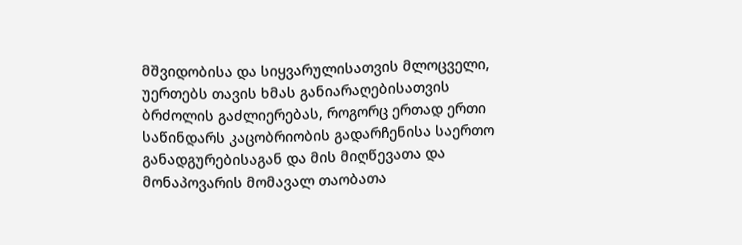მშვიდობისა და სიყვარულისათვის მლოცველი, უერთებს თავის ხმას განიარაღებისათვის ბრძოლის გაძლიერებას, როგორც ერთად ერთი საწინდარს კაცობრიობის გადარჩენისა საერთო განადგურებისაგან და მის მიღწევათა და მონაპოვარის მომავალ თაობათა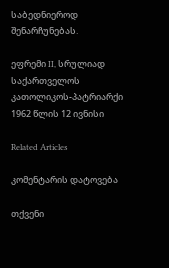საბედნიეროდ შენარჩუნებას.

ეფრემი II, სრულიად საქართველოს კათოლიკოს-პატრიარქი
1962 წლის 12 ივნისი

Related Articles

კომენტარის დატოვება

თქვენი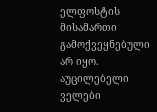ელფოსტის მისამართი გამოქვეყნებული არ იყო. აუცილებელი ველები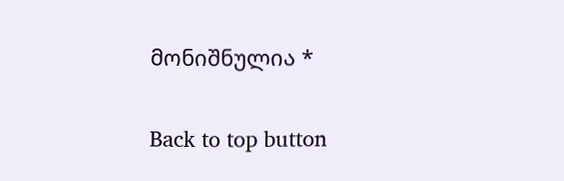მონიშნულია *

Back to top button